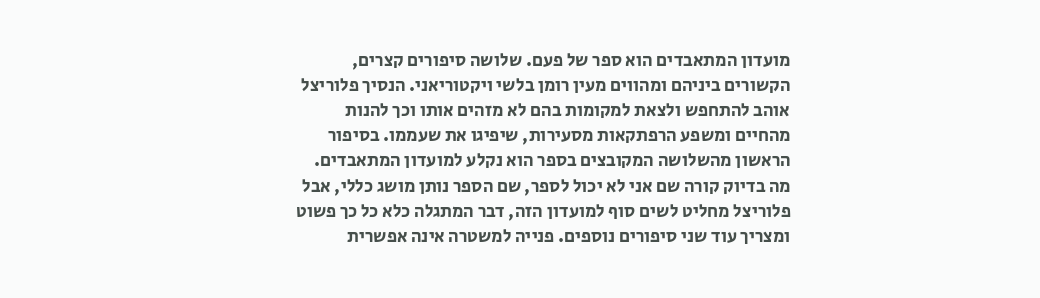מועדון המתאבדים הוא ספר של פעם. שלושה סיפורים קצרים, הקשורים ביניהם ומהווים מעין רומן בלשי ויקטוריאני. הנסיך פלוריצל אוהב להתחפש ולצאת למקומות בהם לא מזהים אותו וכך להנות מהחיים ומשפע הרפתקאות מסעירות, שיפיגו את שעממו. בסיפור הראשון מהשלושה המקובצים בספר הוא נקלע למועדון המתאבדים. מה בדיוק קורה שם אני לא יכול לספר, שם הספר נותן מושג כללי, אבל פלוריצל מחליט לשים סוף למועדון הזה, דבר המתגלה כלא כל כך פשוט ומצריך עוד שני סיפורים נוספים. פנייה למשטרה אינה אפשרית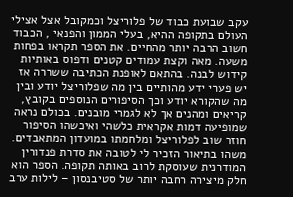עקב שבועת כבוד של פלוריצל וכמקובל אצל אצילי העולם בתקופה ההיא, בעלי הממון והפנאי , הכבוד חשוב הרבה יותר מהחיים. את הספר תקראו בפחות משעה. מאה וקצת עמודים קטנים ודפוס באותיות קידוש לבנה. בהתאם לאופנת הכתיבה ששררה אז יש פערי ידע מהותיים בין מה שפלוריצל יודע ובין מה שהקורא יודע וכך הסיפורים הנוספים בקובץ, קריאים ומהנים אך לא לגמרי מובנים. בכולם נראה שמופיעה דמות אקראית כלשהי ואיכשהו הסיפור חוזר שוב לפלוריצל ומלחמתו במועדון המתאבדים. משהו בתיאור הזכיר לי לטובה את סדרת פנדורין המודרנית שעוסקת לרוב באותה תקופה. הספר הוא חלק מיצירה רחבה יותר של סטיבנסון – לילות ערב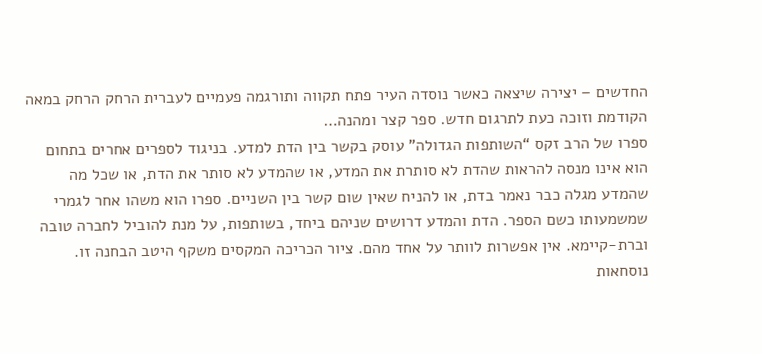החדשים – יצירה שיצאה כאשר נוסדה העיר פתח תקווה ותורגמה פעמיים לעברית הרחק הרחק במאה הקודמת וזוכה כעת לתרגום חדש. ספר קצר ומהנה…
ספרו של הרב זקס “השותפות הגדולה” עוסק בקשר בין הדת למדע. בניגוד לספרים אחרים בתחום הוא אינו מנסה להראות שהדת לא סותרת את המדע, או שהמדע לא סותר את הדת, או שכל מה שהמדע מגלה כבר נאמר בדת, או להניח שאין שום קשר בין השניים. ספרו הוא משהו אחר לגמרי שמשמעותו כשם הספר. הדת והמדע דרושים שניהם ביחד, בשותפות, על מנת להוביל לחברה טובה וברת-קיימא. אין אפשרות לוותר על אחד מהם. ציור הכריכה המקסים משקף היטב הבחנה זו. נוסחאות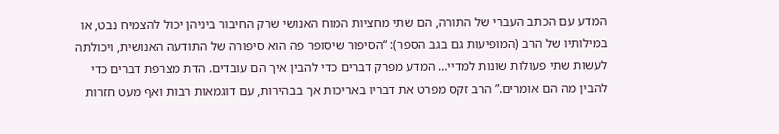המדע עם הכתב העברי של התורה, הם שתי מחציות המוח האנושי שרק החיבור ביניהן יכול להצמיח נבט, או במילותיו של הרב (המופיעות גם בגב הספר): “הסיפור שיסופר פה הוא סיפורה של התודעה האנושית, ויכולתה לעשות שתי פעולות שונות למדיי… המדע מפרק דברים כדי להבין איך הם עובדים. הדת מצרפת דברים כדי להבין מה הם אומרים.” הרב זקס מפרט את דבריו באריכות אך בבהירות, עם דוגמאות רבות ואף מעט חזרות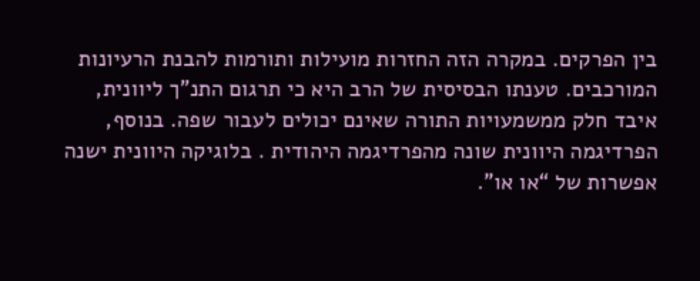בין הפרקים. במקרה הזה החזרות מועילות ותורמות להבנת הרעיונות המורכבים. טענתו הבסיסית של הרב היא כי תרגום התנ”ך ליוונית, איבד חלק ממשמעויות התורה שאינם יכולים לעבור שפה. בנוסף, הפרדיגמה היוונית שונה מהפרדיגמה היהודית . בלוגיקה היוונית ישנה אפשרות של “או או”.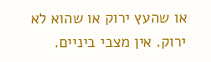או שהעץ ירוק או שהוא לא ירוק. אין מצבי ביניים.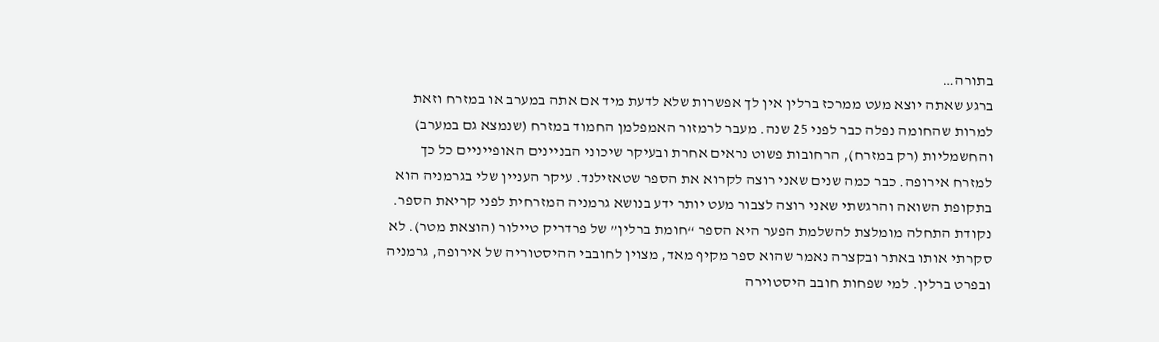בתורה…
ברגע שאתה יוצא מעט ממרכז ברלין אין לך אפשרות שלא לדעת מיד אם אתה במערב או במזרח וזאת למרות שהחומה נפלה כבר לפני 25 שנה. מעבר לרמזור האמפלמן החמוד במזרח (שנמצא גם במערב) והחשמליות (רק במזרח), הרחובות פשוט נראים אחרת ובעיקר שיכוני הבניינים האופייניים כל כך למזרח אירופה. כבר כמה שנים שאני רוצה לקרוא את הספר שטאזילנד. עיקר העניין שלי בגרמניה הוא בתקופת השואה והרגשתי שאני רוצה לצבור מעט יותר ידע בנושא גרמניה המזרחית לפני קריאת הספר. נקודת התחלה מומלצת להשלמת הפער היא הספר “חומת ברלין” של פרדריק טיילור (הוצאת מטר). לא סקרתי אותו באתר ובקצרה נאמר שהוא ספר מקיף מאד, מצוין לחובבי ההיסטוריה של אירופה, גרמניה ובפרט ברלין. למי שפחות חובב היסטוירה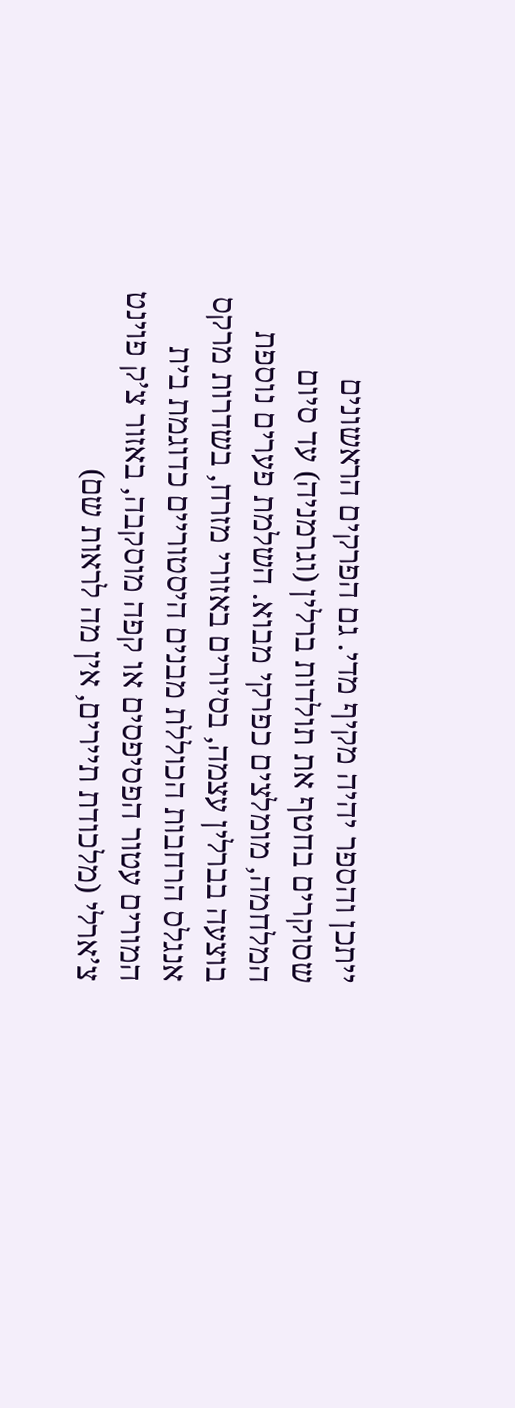ייתכן והספר יהיה מקיף מדי. גם הפרקים הראשונים שסוקרים בחטף את תולדות ברלין (וגרמניה) עד סיום המלחמה, מומלצים כפרקי מבוא. השלמת פערים נוספת בוצעה בברלין עצמה, בסיורים באזורי מזרח, בשדרות מרקס אנגלס הרחבות הכוללת מבנים היסטוריים כדוגמת בית המורים עטור הפסיפסים או קפה מוסקבה, באזור צ’ק פוינט צ’ארלי (מלכודת תיירים, אין מה לראות שם)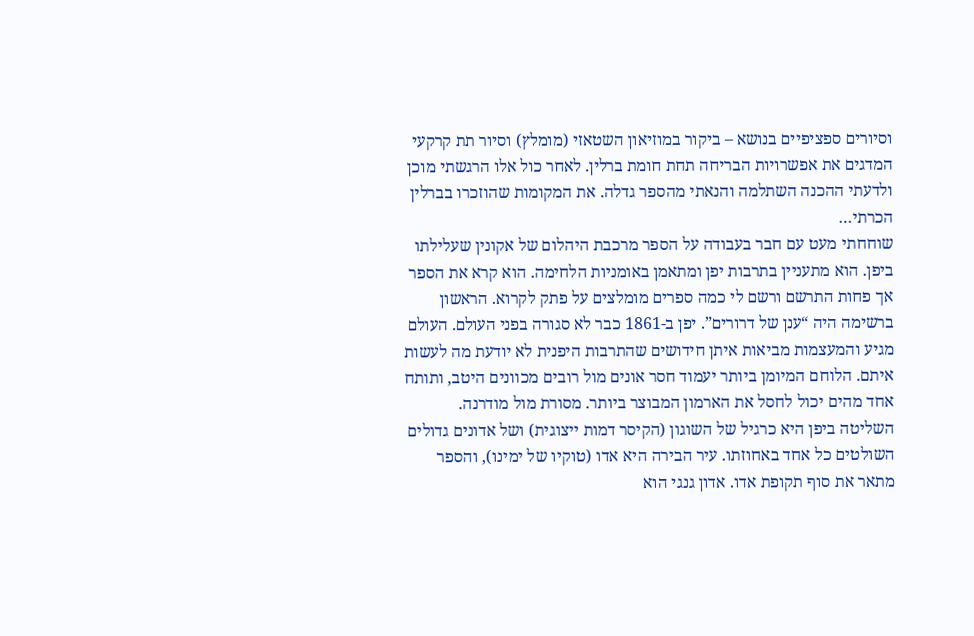וסיורים ספציפיים בנושא – ביקור במוזיאון השטאזי (מומלץ) וסיור תת קרקעי המדגים את אפשרויות הבריחה תחת חומת ברלין. לאחר כול אלו הרגשתי מוכן ולדעתי ההכנה השתלמה והנאתי מהספר גדלה. את המקומות שהוזכרו בברלין הכרתי…
שוחחתי מעט עם חבר בעבודה על הספר מרכבת היהלום של אקונין שעלילתו ביפן. הוא מתעניין בתרבות יפן ומתאמן באומניות הלחימה. הוא קרא את הספר אך פחות התרשם ורשם לי כמה ספרים מומלצים על פתק לקרוא. הראשון ברשימה היה “ענן של דרורים”. יפן ב-1861 כבר לא סגורה בפני העולם. העולם מגיע והמעצמות מביאות איתן חידושים שהתרבות היפנית לא יודעת מה לעשות איתם. הלוחם המיומן ביותר יעמוד חסר אונים מול רובים מכוונים היטב, ותותח אחד מהים יכול לחסל את הארמון המבוצר ביותר. מסורת מול מודרנה. השליטה ביפן היא כרגיל של השוגון (הקיסר דמות ייצוגית) ושל אדונים גדולים השולטים כל אחד באחוזתו. עיר הבירה היא אדו (טוקיו של ימינו), והספר מתאר את סוף תקופת אדו. אדון גנגי הוא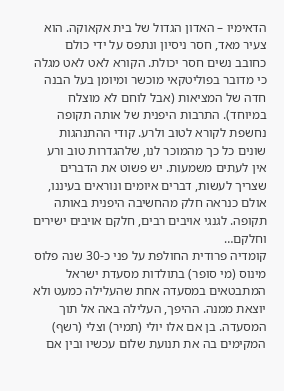הדאימיו – האדון הגדול של בית אקאוקה. הוא צעיר מאד, חסר ניסיון ונתפס על ידי כולם כחובב נשים חסר יכולת. הקורא לאט לאט מגלה כי מדובר בפוליטקאי מוכשר ומיומן בעל הבנה חדה של המציאות (אבל לוחם לא מוצלח במיוחד). התרבות היפנית של אותה תקופה נחשפת לקורא לטוב ולרע. קודי ההתנהגות שונים כל כך מהמוכר לנו, שלהגדרות טוב ורע אין לעתים משמעות. יש פשוט את הדברים שצריך לעשות, דברים איומים ונוראים בעיננו, אולם כנראה חלק מהחשיבה היפנית באותה תקופה. לגנגי אויבים רבים, חלקם אויבים ישירים וחלקם…
קומדיה פרודית החולפת על פני כ-30 שנה פלוס מינוס (מי סופר) בתולדות מסעדת ישראל המתבטאים במסעדה אחת שהעלילה כמעט ולא יוצאת ממנה. ההיפך, העלילה באה אל תוך המסעדה. בן אם אלו יולי (תמיר) וצלי (רשף) המקימים בה את תנועת שלום עכשיו ובין אם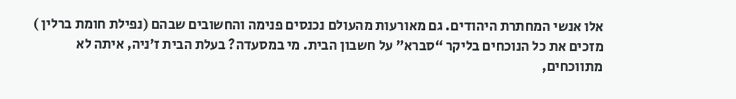אלו אנשי המחתרת היהודים. גם מאורעות מהעולם נכנסים פנימה והחשובים שבהם (נפילת חומת ברלין ) מזכים את כל הנוכחים בליקר “סברא” על חשבון הבית. מי במסעדה? בעלת הבית ז’ניה, איתה לא מתווכחים,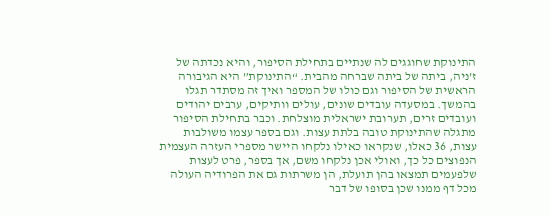התינוקת שחוגגים לה שנתיים בתחילת הסיפור, והיא נכדתה של ז’ניה, ביתה של ביתה שברחה מהבית. “התינוקת” היא הגיבורה הראשית של הסיפור וגם כולו של המספר ואיך זה מסתדר תגלו בהמשך. במסעדה עובדים שונים, עולים וותיקים, ערבים יהודים ועובדים זרים, תערובת ישראלית מוצלחת. וכבר בתחילת הסיפור מתגלה שהתינוקת טובה בלתת עצות. וגם בספר עצמו משולבות עצות, 36 כאלו, שנקראו כאילו נלקחו היישר מספרי העזרה העצמית הנפוצים כל כך, ואולי אכן נלקחו משם, אך בספר, פרט לעצות שלפעמים תמצאו בהן תועלת, הן משרתות גם את הפרודיה העולה מכל דף ממנו שכן בסופו של דבר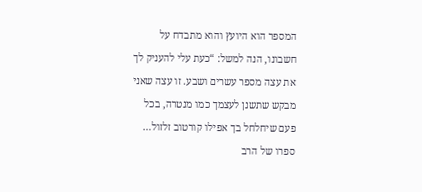המספר הוא היועץ והוא מתבדח על חשבונו, הנה למשל: “כעת עלי להעניק לך את עצה מספר עשרים ושבע. זו עצה שאני מבקש שתשנן לעצמך כמו מנטרה, בכל פעם שיחלחל בך אפילו קורטוב זלזול…
ספרו של הרב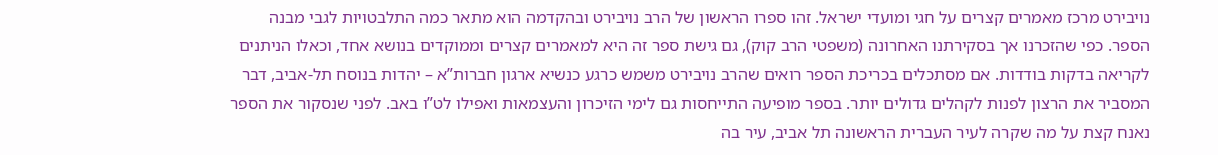נויבירט מרכז מאמרים קצרים על חגי ומועדי ישראל. זהו ספרו הראשון של הרב נויבירט ובהקדמה הוא מתאר כמה התלבטויות לגבי מבנה הספר. כפי שהזכרנו אך בסקירתנו האחרונה (משפטי הרב קוק), גם גישת ספר זה היא למאמרים קצרים וממוקדים בנושא אחד, וכאלו הניתנים לקריאה בדקות בודדות. אם מסתכלים בכריכת הספר רואים שהרב נויבירט משמש כרגע כנשיא ארגון חברות”א – יהדות בנוסח תל-אביב, דבר המסביר את הרצון לפנות לקהלים גדולים יותר. בספר מופיעה התייחסות גם לימי הזיכרון והעצמאות ואפילו לט”ו באב. לפני שנסקור את הספר נאנח קצת על מה שקרה לעיר העברית הראשונה תל אביב, עיר בה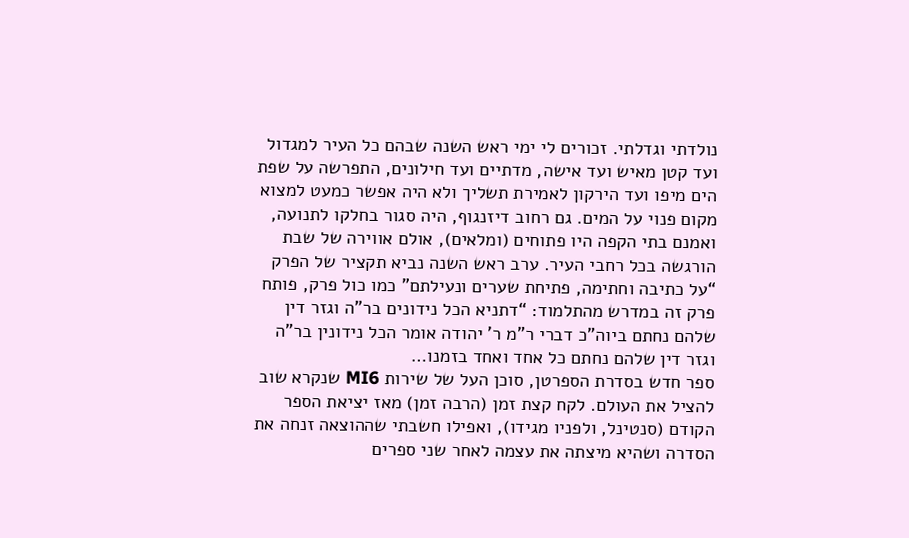נולדתי וגדלתי. זכורים לי ימי ראש השנה שבהם כל העיר למגדול ועד קטן מאיש ועד אישה, מדתיים ועד חילונים, התפרשה על שפת הים מיפו ועד הירקון לאמירת תשליך ולא היה אפשר כמעט למצוא מקום פנוי על המים. גם רחוב דיזנגוף, היה סגור בחלקו לתנועה, ואמנם בתי הקפה היו פתוחים (ומלאים), אולם אווירה של שבת הורגשה בכל רחבי העיר. ערב ראש השנה נביא תקציר של הפרק “על כתיבה וחתימה, פתיחת שערים ונעילתם” כמו כול פרק, פותח פרק זה במדרש מהתלמוד: “דתניא הכל נידונים בר”ה וגזר דין שלהם נחתם ביוה”כ דברי ר”מ ר’ יהודה אומר הכל נידונין בר”ה וגזר דין שלהם נחתם כל אחד ואחד בזמנו…
ספר חדש בסדרת הספרטן, סוכן העל של שירות MI6 שנקרא שוב להציל את העולם. לקח קצת זמן (הרבה זמן) מאז יציאת הספר הקודם (סנטינל, ולפניו מגידו), ואפילו חשבתי שההוצאה זנחה את הסדרה ושהיא מיצתה את עצמה לאחר שני ספרים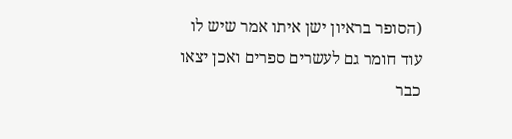(הסופר בראיון ישן איתו אמר שיש לו עוד חומר גם לעשרים ספרים ואכן יצאו כבר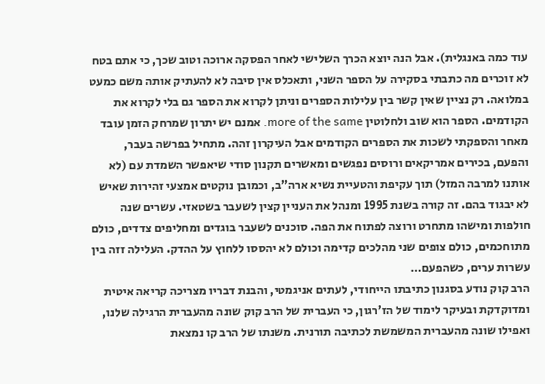עוד כמה באנגלית). אבל הנה יוצא הכרך השלישי לאחר הפסקה ארוכה וטוב שכך, כי אתם בטח לא זוכרים מה כתבתי בסקירה על הספר השני, ותאכלס אין סיבה לא להעתיק אותה משם כמעט במלואה. רק נציין שאין קשר בין עלילות הספרים וניתן לקרוא את הספר גם בלי לקרוא את הקודמים. הספר הוא שוב ולחלוטין more of the same. אמנם יש יתרון שמרחק הזמן עובד מאחר והספקתי לשכות את הספרים הקודמים אבל העיקרון זהה. מתחיל בפרשה בעבר, והפעם, בכירים אמריקאים ורוסים נפגשים ומאשרים תקנון סודי שיאפשר השמדת עם (לא אותנו למרבה המזל) תוך עקיפת והטעיית נשיא ארה”ב, וכמובן נוקטים אמצעי זהירות שאיש לא יבגוד בהם. זה קורה בשנת 1995 ומנהל את העניין קצין לשעבר בשטאזי. עשרים שנה חולפות ומישהו מתחרט ורוצה לפתוח את הפה. סוכנים לשעבר בוגדים ומחליפים צדדים, כולם מתוחכמים, כולם צופים שני מהלכים קדימה וכולם לא יהססו ללחוץ על ההדק. העלילה זזה בין עשרות ערים, כשהפעם…
הרב קוק נודע בסגנון כתיבתו הייחודי, לעתים אניגמטי, והבנת דבריו מצריכה קריאה איטית ומדוקדקת ובעיקר לימוד של הז’רגון, כי העברית של הרב קוק שונה מהעברית הרגילה שלנו, ואפילו שונה מהעברית המשמשת לכתיבה תורנית. משנתו של הרב קו נמצאת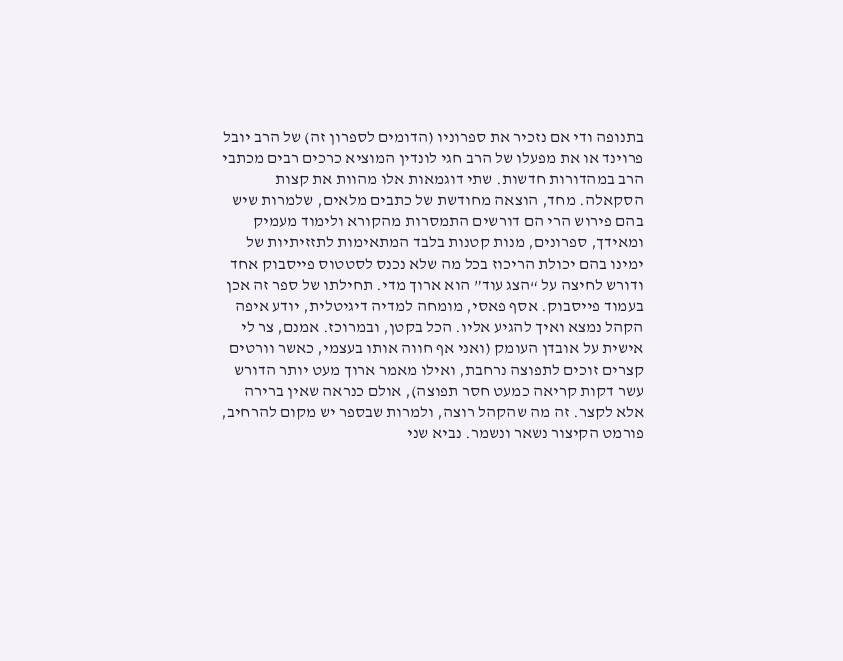בתנופה ודי אם נזכיר את ספרוניו (הדומים לספרון זה) של הרב יובל פרוינד או את מפעלו של הרב חגי לונדין המוציא כרכים רבים מכתבי הרב במהדורות חדשות. שתי דוגמאות אלו מהוות את קצות הסקאלה. מחד, הוצאה מחודשת של כתבים מלאים, שלמרות שיש בהם פירוש הרי הם דורשים התמסרות מהקורא ולימוד מעמיק ומאידך, ספרונים, מנות קטנות בלבד המתאימות לתזזיתיות של ימינו בהם יכולת הריכוז בכל מה שלא נכנס לסטטוס פייסבוק אחד ודורש לחיצה על “הצג עוד” הוא ארוך מדי. תחילתו של ספר זה אכן בעמוד פייסבוק. אסף פאסי, מומחה למדיה דיגיטלית, יודע איפה הקהל נמצא ואיך להגיע אליו. הכל בקטן, ובמרוכז. אמנם, צר לי אישית על אובדן העומק (ואני אף חווה אותו בעצמי, כאשר וורטים קצרים זוכים לתפוצה נרחבת, ואילו מאמר ארוך מעט יותר הדורש עשר דקות קריאה כמעט חסר תפוצה), אולם כנראה שאין ברירה אלא לקצר. זה מה שהקהל רוצה, ולמרות שבספר יש מקום להרחיב, פורמט הקיצור נשאר ונשמר. נביא שני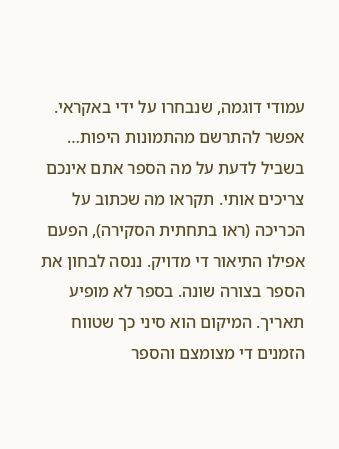עמודי דוגמה, שנבחרו על ידי באקראי. אפשר להתרשם מהתמונות היפות…
בשביל לדעת על מה הספר אתם אינכם צריכים אותי. תקראו מה שכתוב על הכריכה (ראו בתחתית הסקירה), הפעם אפילו התיאור די מדויק. ננסה לבחון את הספר בצורה שונה. בספר לא מופיע תאריך. המיקום הוא סיני כך שטווח הזמנים די מצומצם והספר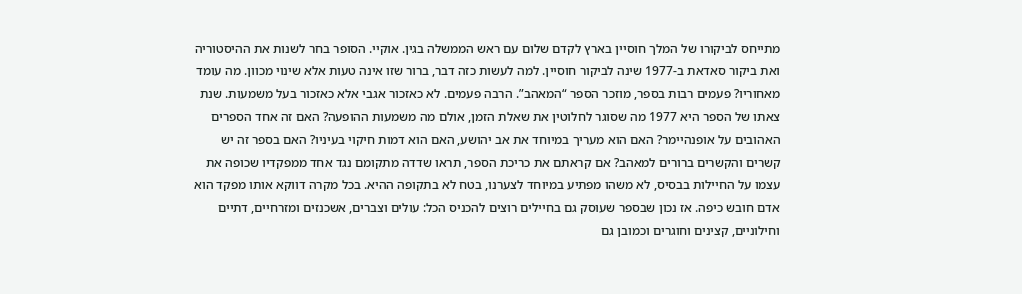מתייחס לביקורו של המלך חוסיין בארץ לקדם שלום עם ראש הממשלה בגין. אוקיי. הסופר בחר לשנות את ההיסטוריה ואת ביקור סאדאת ב-1977 שינה לביקור חוסיין. למה לעשות כזה דבר, ברור שזו אינה טעות אלא שינוי מכוון. מה עומד מאחוריו? פעמים רבות בספר, מוזכר הספר “המאהב”. הרבה פעמים. לא כאזכור אגבי אלא כאזכור בעל משמעות. שנת צאתו של הספר היא 1977 מה שסוגר לחלוטין את שאלת הזמן, אולם מה משמעות ההופעה? האם זה אחד הספרים האהובים על אופנהיימר? האם הוא מעריך במיוחד את אב יהושע, האם הוא דמות חיקוי בעיניו? האם בספר זה יש קשרים והקשרים ברורים למאהב? אם קראתם את כריכת הספר, תראו שדדה מתקומם נגד אחד ממפקדיו שכופה את עצמו על החיילות בבסיס, לא משהו מפתיע במיוחד לצערנו, בטח לא בתקופה ההיא. בכל מקרה דווקא אותו מפקד הוא אדם חובש כיפה. אז נכון שבספר שעוסק גם בחיילים רוצים להכניס הכל: עולים וצברים, אשכנזים ומזרחיים, דתיים וחילוניים, קצינים וחוגרים וכמובן גם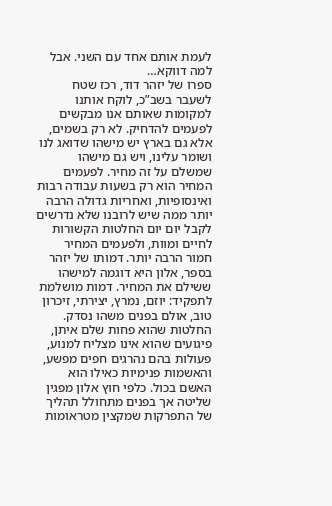לעמת אותם אחד עם השני. אבל למה דווקא…
ספרו של יזהר דוד, רכז שטח לשעבר בשב”כ, לוקח אותנו למקומות שאותם אנו מבקשים לפעמים להדחיק. לא רק בשמים, אלא גם בארץ יש מישהו שדואג לנו ושומר עלינו, ויש גם מישהו שמשלם על זה מחיר. לפעמים המחיר הוא רק בשעות עבודה רבות ואינסופיות, ואחריות גדולה הרבה יותר ממה שיש לרובנו שלא נדרשים לקבל יום יום החלטות הקשורות לחיים ומוות, ולפעמים המחיר חמור הרבה יותר. דמותו של יזהר בספר, אלון היא דוגמה למישהו ששילם את המחיר. דמות מושלמת לתפקיד: יוזם, נמרץ, יצירתי, זיכרון טוב, אולם בפנים משהו נסדק. החלטות שהוא פחות שלם איתן, פיגועים שהוא אינו מצליח למנוע, פעולות בהם נהרגים חפים מפשע, והאשמות פנימיות כאילו הוא האשם בכול. כלפי חוץ אלון מפגין שליטה אך בפנים מתחולל תהליך של התפרקות שמקצין מטראומות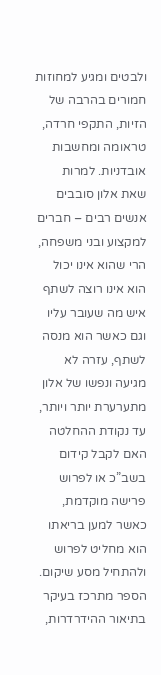ולבטים ומגיע למחוזות חמורים בהרבה של הזיות, התקפי חרדה, טראומה ומחשבות אובדניות. למרות שאת אלון סובבים אנשים רבים – חברים למקצוע ובני משפחה, הרי שהוא אינו יכול הוא אינו רוצה לשתף איש מה שעובר עליו וגם כאשר הוא מנסה לשתף, עזרה לא מגיעה ונפשו של אלון מתערערת יותר ויותר, עד נקודת ההחלטה האם לקבל קידום בשב”כ או לפרוש פרישה מוקדמת, כאשר למען בריאתו הוא מחליט לפרוש ולהתחיל מסע שיקום. הספר מתרכז בעיקר בתיאור ההידרדרות,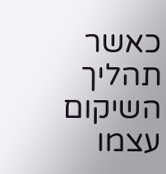כאשר תהליך השיקום עצמו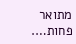מתואר פחות….